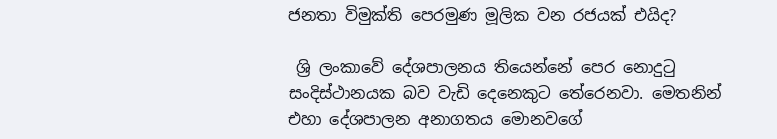ජනතා විමුක්ති පෙරමුණ මූලික වන රජයක් එයිද?

 ශ්‍රි ලංකාවේ දේශපාලනය තියෙන්නේ පෙර නොදුටු සංදිස්ථානයක බව වැඩි දෙනෙකුට තේරෙනවා. මෙතනින් එහා දේශපාලන අනාගතය මොනවගේ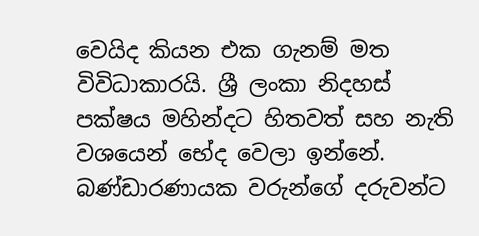වෙයිද කියන එක ගැනම් මත විවිධාකාරයි. ශ්‍රී ලංකා නිදහස් පක්ෂය මහින්දට හිතවත් සහ නැති වශයෙන් භේද වෙලා ඉන්නේ. බණ්ඩාරණායක වරුන්ගේ දරුවන්ට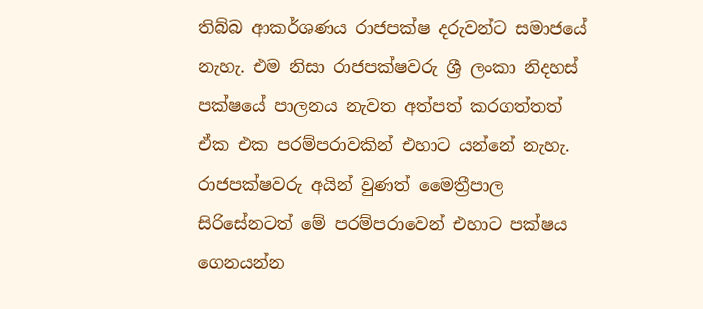තිබ්බ ආකර්ශණය රාජපක්ෂ දරුවන්ට සමාජයේ නැහැ. එම නිසා රාජපක්ෂවරු ශ්‍රී ලංකා නිදහස් පක්ෂයේ පාලනය නැවත අත්පත් කරගත්තත් ඒක එක පරම්පරාවකින් එහාට යන්නේ නැහැ. රාජපක්ෂවරු අයින් වුණත් මෛත්‍රීපාල සිරිසේනටත් මේ පරම්පරාවෙන් එහාට පක්ෂය ගෙනයන්න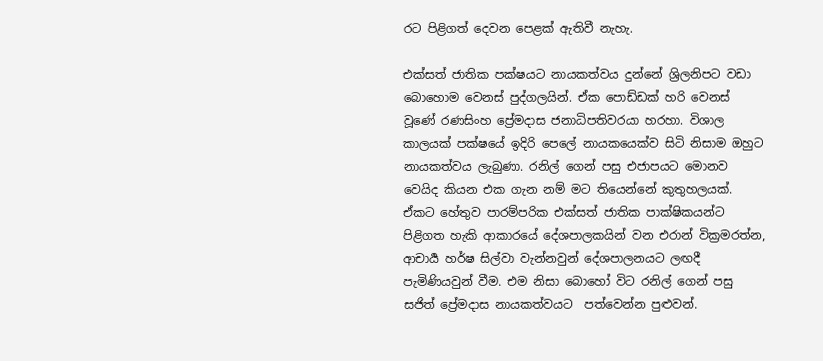රට පිළිගත් දෙවන පෙළක් ඇතිවී නැහැ.

එක්සත් ජාතික පක්ෂයට නායකත්වය දුන්නේ ශ්‍රිලනිපට වඩා බොහොම වෙනස් පුද්ගලයින්. ඒක පොඩ්ඩක් හරි වෙනස් වූණේ රණසිංහ ප්‍රේමදාස ජනාධිපතිවරයා හරහා. විශාල කාලයක් පක්ෂයේ ඉදිරි පෙලේ නායකයෙක්ව සිටි නිසාම ඔහුට නායකත්වය ලැබුණා. රනිල් ගෙන් පසු එජාපයට මොනව වෙයිද කියන එක ගැන නම් මට තියෙන්නේ කුතුහලයක්. ඒකට හේතුව පාරම්පරික එක්සත් ජාතික පාක්ෂිකයන්ට පිළිගත හැකි ආකාරයේ දේශපාලකයින් වන එරාන් වික්‍රමරත්න, ආචාර්‍ය හර්ෂ සිල්වා වැන්නවුන් දේශපාලනයට ලඟදී පැමිණියවුන් වීම. එම නිසා බොහෝ විට රනිල් ගෙන් පසු සජිත් ප්‍රේමදාස නායකත්වයට  පත්වෙන්න පුළුවන්.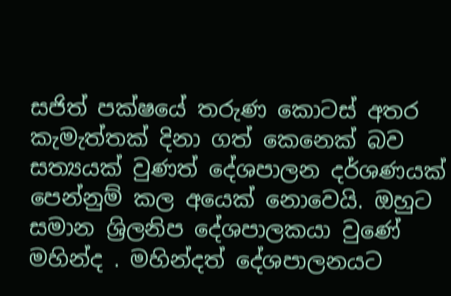සජිත් පක්ෂයේ තරුණ කොටස් අතර කැමැත්තක් දිනා ගත් කෙනෙක් බව සත්‍යයක් වුණත් දේශපාලන දර්ශණයක් පෙන්නුම් කල අයෙක් නොවෙයි. ඔහුට සමාන ශ්‍රිලනිප දේශපාලකයා වුණේ මහින්ද . මහින්දත් දේශපාලනයට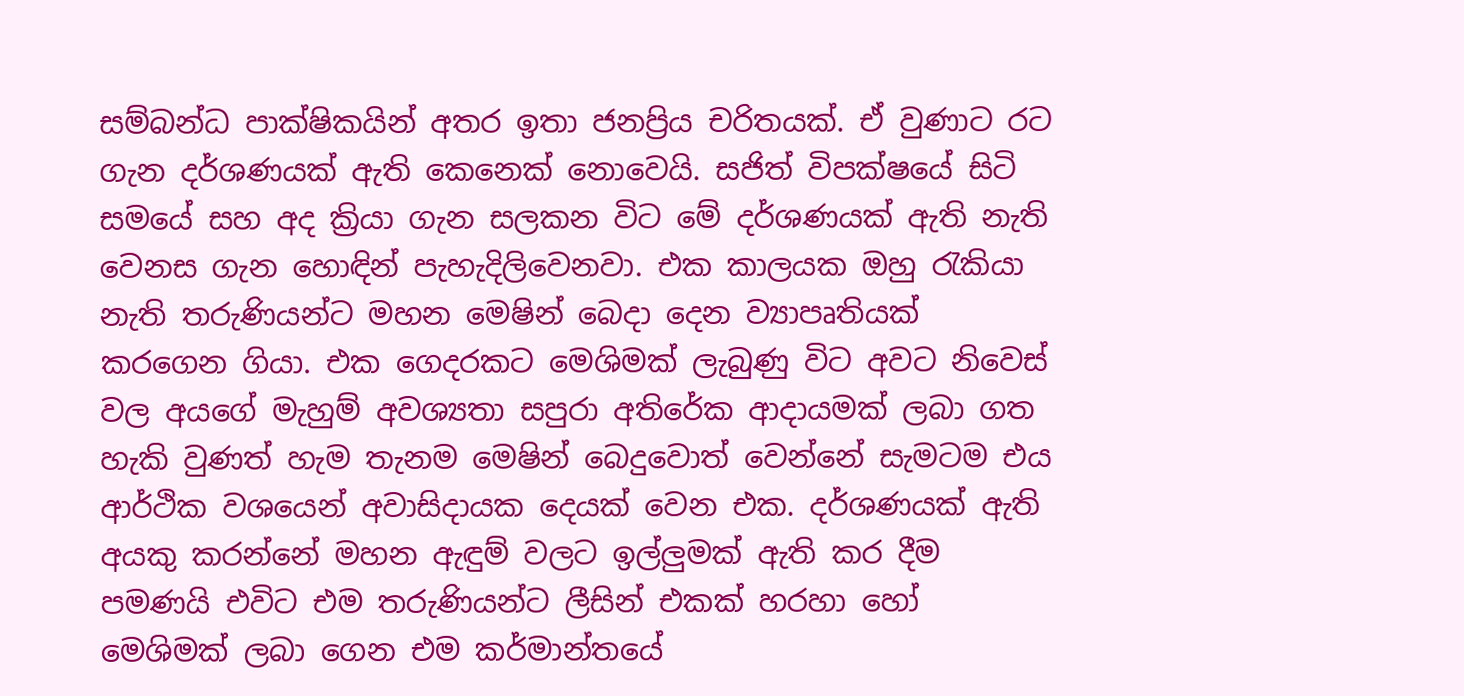සම්බන්ධ පාක්ෂිකයින් අතර ඉතා ජනප්‍රිය චරිතයක්. ඒ වුණාට රට ගැන දර්ශණයක් ඇති කෙනෙක් නොවෙයි. සජිත් විපක්ෂයේ සිටි සමයේ සහ අද ක්‍රියා ගැන සලකන විට මේ දර්ශණයක් ඇති නැති වෙනස ගැන හොඳින් පැහැදිලිවෙනවා. එක කාලයක ඔහු රැකියා නැති තරුණියන්ට මහන මෙෂින් බෙදා දෙන ව්‍යාපෘතියක් කරගෙන ගියා. එක ගෙදරකට මෙශිමක් ලැබුණු විට අවට නිවෙස් වල අයගේ මැහුම් අවශ්‍යතා සපුරා අතිරේක ආදායමක් ලබා ගත හැකි වුණත් හැම තැනම මෙෂින් බෙදුවොත් වෙන්නේ සැමටම එය ආර්ථික වශයෙන් අවාසිදායක දෙයක් වෙන එක. දර්ශණයක් ඇති අයකු කරන්නේ මහන ඇඳුම් වලට ඉල්ලුමක් ඇති කර දීම පමණයි එවිට එම තරුණියන්ට ලීසින් එකක් හරහා හෝ මෙශිමක් ලබා ගෙන එම කර්මාන්තයේ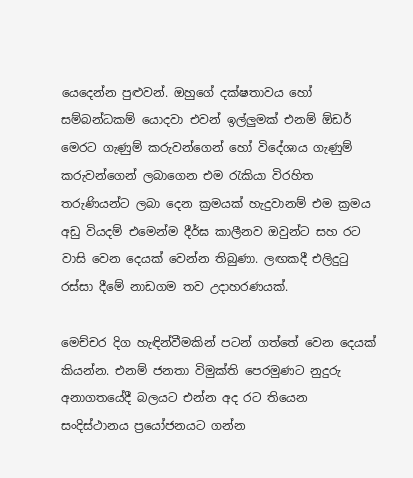යෙදෙන්න පුළුවන්. ඔහුගේ දක්ෂතාවය හෝ සම්බන්ධකම් යොදවා එවන් ඉල්ලුමක් එනම් ඕඩර් මෙරට ගැණුම් කරුවන්ගෙන් හෝ විදේශාය ගැණුම් කරුවන්ගෙන් ලබාගෙන එම රැකියා විරහිත තරුණියන්ට ලබා දෙන ක්‍රමයක් හැදුවානම් එම ක්‍රමය අඩු වියදම් එමෙන්ම දීර්ඝ කාලීනව ඔවුන්ට සහ රට වාසි වෙන දෙයක් වෙන්න තිබුණා. ලඟකදී එලිදුටු රස්සා දීමේ නාඩගම තව උදාහරණයක්.

මෙච්චර දිග හැඳින්වීමකින් පටන් ගත්තේ වෙන දෙයක් කියන්න. එනම් ජනතා විමුක්ති පෙරමුණට නුදුරු අනාගතයේදී බලයට එන්න අද රට තියෙන සංදිස්ථානය ප්‍රයෝජනයට ගන්න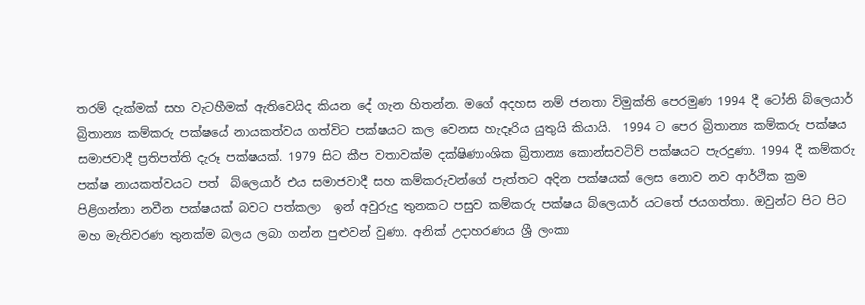තරම් දැක්මක් සහ වැටහීමක් ඇතිවෙයිද කියන දේ ගැන හිතන්න. මගේ අදහස නම් ජනතා විමුක්ති පෙරමුණ 1994 දී ටෝනි බ්ලෙයාර් බ්‍රිතාන්‍ය කම්කරු පක්ෂයේ නායකත්වය ගත්විට පක්ෂයට කල වෙනස හැදෑරිය යුතුයි කියායි.  1994 ට පෙර බ්‍රිතාන්‍ය කම්කරු පක්ෂය සමාජවාදී ප්‍රතිපත්ති දැරූ පක්ෂයක්. 1979 සිට කීප වතාවක්ම දක්ෂිණාංශික බ්‍රිතාන්‍ය කොන්සවටිව් පක්ෂයට පැරදුණා. 1994 දී කම්කරු පක්ෂ නායකත්වයට පත්  බ්ලෙයාර් එය සමාජවාදී සහ කම්කරුවන්ගේ පැත්තට අදින පක්ෂයක් ලෙස නොව නව ආර්ථික ක්‍රම පිළිගන්නා නවීන පක්ෂයක් බවට පත්කලා  ඉන් අවුරුදු තුනකට පසුව කම්කරු පක්ෂය බ්ලෙයාර් යටතේ ජයගත්තා. ඔවුන්ට පිට පිට මහ මැතිවරණ තුනක්ම බලය ලබා ගන්න පුළුවන් වුණා. අනික් උදාහරණය ශ්‍රී ලංකා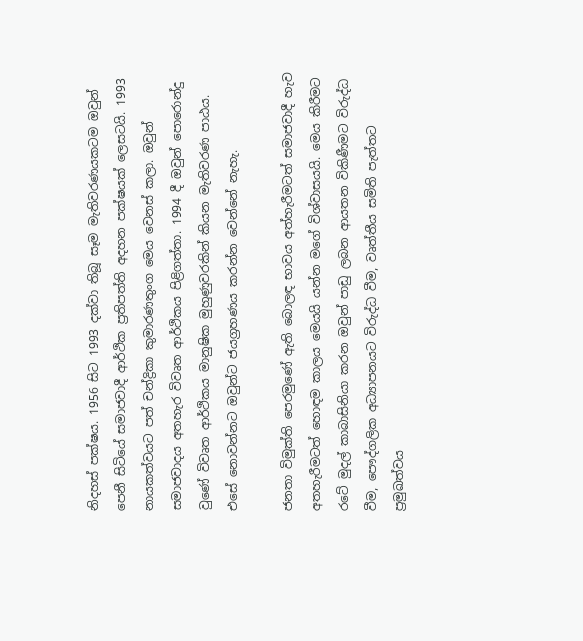නිදහස් පක්ෂය. 1956 සිට 1993 දක්වා තිබූ සෑම මැතිවරණයකටම ඔවුන් පෙනී සිටියේ සමාජවාදී ආර්ථික ප්‍රතිපත්ති අදහන පක්ෂයක් ලෙසටයි. 1993 නායකත්වයට පත් චන්ද්‍රිකා කුමාරණතුංග මෙය වෙනස් කලා. ඔවුන් සමාජවාදය අතහැර විවෘත ආර්ථිකය පිළිගත්තා. 1994 දී ඔවුන් පොරොන්දු වුණේ විවෘත ආර්ථිකය මානුෂික මුහුණුවරකින් කියන මැතිවරණ පාඨය. එසේ නොවන්නට ඔවුන්ට ජයග්‍රහණය කරන්න වෙන්නේ නැහැ.

ජනතා විමුක්ති පෙරමුණේ ඇති බොලඳ භාවය අත්හැරීමටත් සමාජවාදී හැව අතහැරීමටත් හොඳම කාලය මෙයයි යන්න මගේ විශ්වාසයයි. මෙය කිරීමට රටේ මුදල් කාබාසිනියා කරන ඔවුන් පාඩු ලබන ආයතන විකිණීමට විරුද්ධ වීම, පෞද්ගලික අධ්‍යාපනයට විරුද්ධ වීම, වෘත්තීය සමිති පැත්තට ප්‍රමුඛත්වය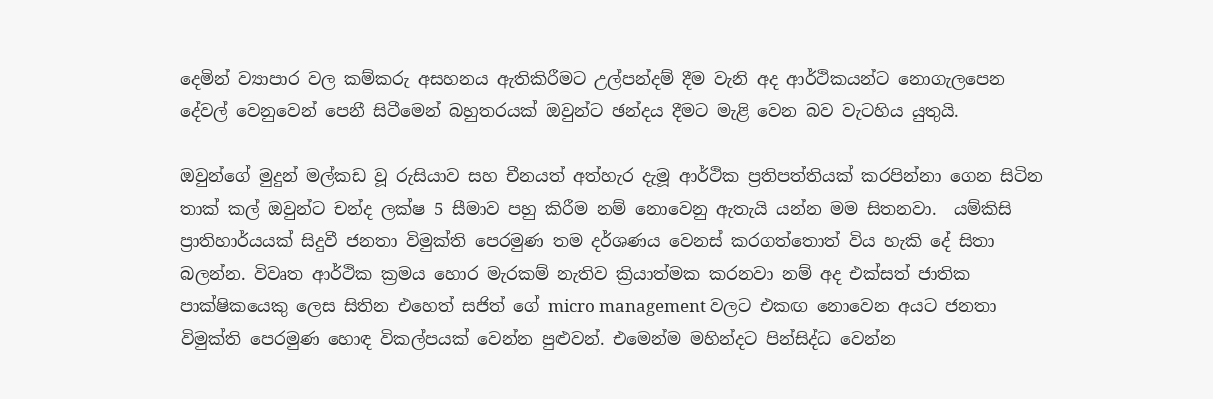දෙමින් ව්‍යාපාර වල කම්කරු අසහනය ඇතිකිරීමට උල්පන්දම් දීම වැනි අද ආර්ථිකයන්ට නොගැලපෙන දේවල් වෙනුවෙන් පෙනී සිටීමෙන් බහුතරයක් ඔවුන්ට ඡන්දය දීමට මැළි වෙන බව වැටහිය යුතුයි.

ඔවුන්ගේ මුදුන් මල්කඩ වූ රුසියාව සහ චීනයත් අත්හැර දැමූ ආර්ථික ප්‍රතිපත්තියක් කරපින්නා ගෙන සිටින තාක් කල් ඔවුන්ට චන්ද ලක්ෂ 5 සීමාව පහු කිරීම නම් නොවෙනු ඇතැයි යන්න මම සිතනවා.  යම්කිසි ප්‍රාතිහාර්යයක් සිදුවී ජනතා විමුක්ති පෙරමුණ තම දර්ශණය වෙනස් කරගත්තොත් විය හැකි දේ සිතා බලන්න. විවෘත ආර්ථික ක්‍රමය හොර මැරකම් නැතිව ක්‍රියාත්මක කරනවා නම් අද එක්සත් ජාතික පාක්ෂිකයෙකු ලෙස සිතින එහෙත් සජිත් ගේ micro management වලට එකඟ නොවෙන අයට ජනතා විමුක්ති පෙරමුණ හොඳ විකල්පයක් වෙන්න පුළුවන්. එමෙන්ම මහින්දට පින්සිද්ධ වෙන්න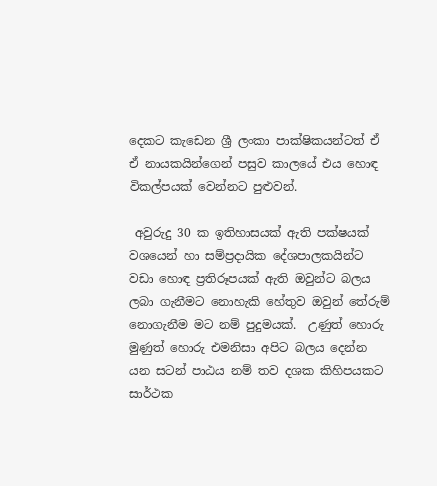දෙකට කැඩෙන ශ්‍රී ලංකා පාක්ෂිකයන්ටත් ඒ ඒ නායකයින්ගෙන් පසුව කාලයේ එය හොඳ විකල්පයක් වෙන්නට පුළුවන්.

 අවුරුදු 30 ක ඉතිහාසයක් ඇති පක්ෂයක් වශයෙන් හා සම්ප්‍රදායික දේශපාලකයින්ට වඩා හොඳ ප්‍රතිරූපයක් ඇති ඔවුන්ට බලය ලබා ගැනීමට නොහැකි හේතුව ඔවුන් තේරුම් නොගැනීම මට නම් පුදුමයක්.  උණුත් හොරු මුණුත් හොරු එමනිසා අපිට බලය දෙන්න යන සටන් පාඨය නම් තව දශක කිහිපයකට සාර්ථක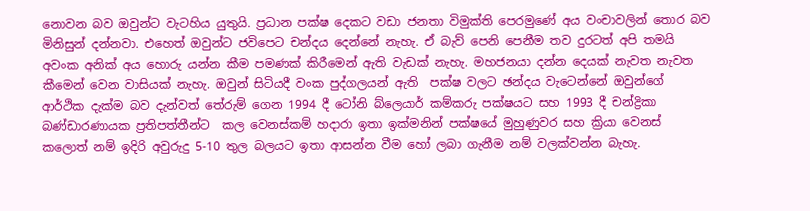නොවන බව ඔවුන්ට වැටහිය යුතුයි. ප්‍රධාන පක්ෂ දෙකට වඩා ජනතා විමුක්ති පෙරමුණේ අය වංචාවලින් තොර බව මිනිසුන් දන්නවා. එහෙත් ඔවුන්ට ජවිපෙට චන්දය දෙන්නේ නැහැ. ඒ බැව් පෙනි පෙනීම තව දුරටත් අපි තමයි අවංක අනික් අය හොරු යන්න කීම පමණක් කිරීමෙන් ඇති වැඩක් නැහැ. මහජනයා දන්න දෙයක් නැවත නැවත කීමෙන් වෙන වාසියක් නැහැ. ඔවුන් සිටියදී වංක පුද්ගලයන් ඇති  පක්ෂ වලට ඡන්දය වැටෙන්නේ ඔවුන්ගේ ආර්ථික දැක්ම බව දැන්වත් තේරුම් ගෙන 1994 දී ටෝනි බ්ලෙයාර් කම්කරු පක්ෂයට සහ 1993 දී චන්ද්‍රිකා බණ්ඩාරණායක ප්‍රතිපත්තීන්ට  කල වෙනස්කම් හදාරා ඉතා ඉක්මනින් පක්ෂයේ මුහුණුවර සහ ක්‍රියා වෙනස් කලොත් නම් ඉදිරි අවුරුදු 5-10 තුල බලයට ඉතා ආසන්න වීම හෝ ලබා ගැනීම නම් වලක්වන්න බැහැ.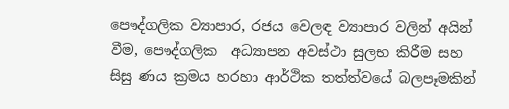පෞද්ගලික ව්‍යාපාර, රජය වෙලඳ ව්‍යාපාර වලින් අයින් වීම, පෞද්ගලික  අධ්‍යාපන අවස්ථා සුලභ කිරීම සහ සිසු ණය ක්‍රමය හරහා ආර්ථික තත්ත්වයේ බලපෑමකින්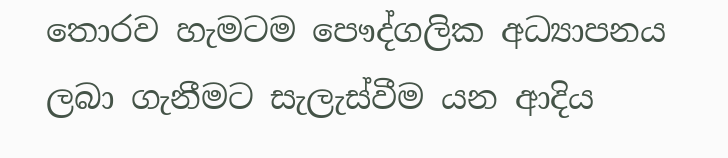තොරව හැමටම පෞද්ගලික අධ්‍යාපනය ලබා ගැනීමට සැලැස්වීම යන ආදිය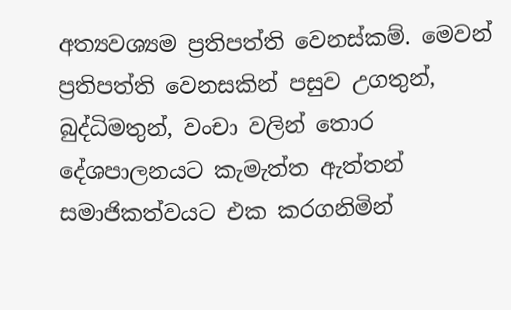අත්‍යවශ්‍යම ප්‍රතිපත්ති වෙනස්කම්. මෙවන් ප්‍රතිපත්ති වෙනසකින් පසුව උගතුන්,  බුද්ධිමතුන්, වංචා වලින් තොර දේශපාලනයට කැමැත්ත ඇත්තන්  සමාජිකත්වයට එක කරගනිමින්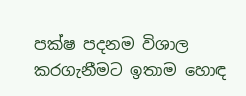පක්ෂ පදනම විශාල කරගැනීමට ඉතාම හොඳ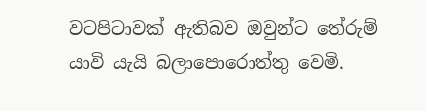වටපිටාවක් ඇතිබව ඔවුන්ට තේරුම් යාවි යැයි බලාපොරොත්තු වෙමි.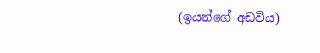(ඉයන්ගේ අඩවිය)